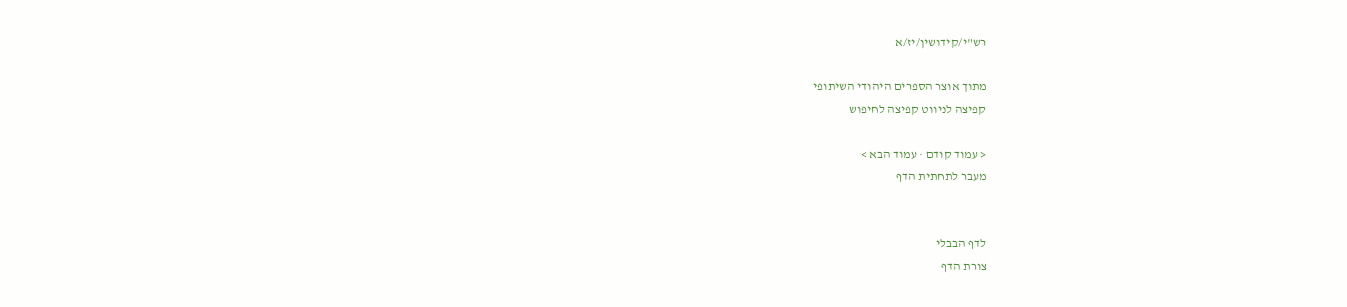רש"י/קידושין/יז/א

מתוך אוצר הספרים היהודי השיתופי
קפיצה לניווט קפיצה לחיפוש

< עמוד קודם · עמוד הבא >
מעבר לתחתית הדף


לדף הבבלי
צורת הדף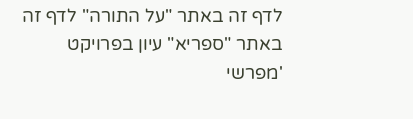לדף זה באתר "על התורה" לדף זה באתר "ספריא" עיון בפרויקט 'מפרשי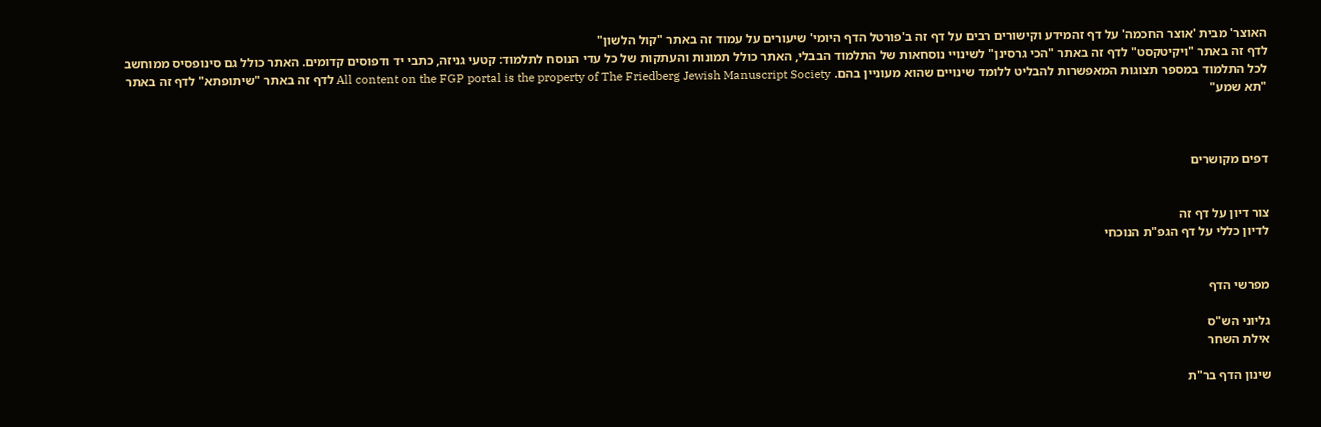האוצר' מבית 'אוצר החכמה' על דף זהמידע וקישורים רבים על דף זה ב'פורטל הדף היומי' שיעורים על עמוד זה באתר "קול הלשון"
לדף זה באתר "ויקיטקסט" לדף זה באתר "הכי גרסינן" לשינויי נוסחאות של התלמוד הבבלי, האתר כולל תמונות והעתקות של כל עדי הנוסח לתלמוד: קטעי גניזה, כתבי יד ודפוסים קדומים. האתר כולל גם סינופסיס ממוחשב לכל התלמוד במספר תצוגות המאפשרות להבליט ללומד שינויים שהוא מעוניין בהם. All content on the FGP portal is the property of The Friedberg Jewish Manuscript Society לדף זה באתר "שיתופתא" לדף זה באתר "תא שמע"



דפים מקושרים


צור דיון על דף זה
לדיון כללי על דף הגפ"ת הנוכחי


מפרשי הדף

גליוני הש"ס
אילת השחר

שינון הדף בר"ת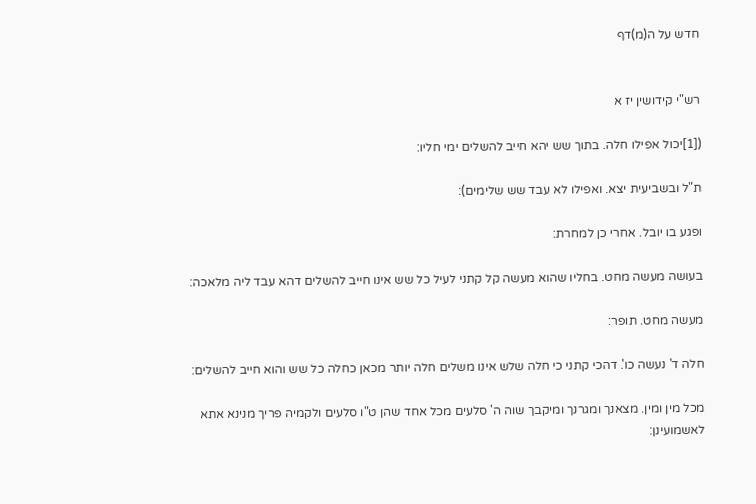חדש על ה(מ)דף


רש"י קידושין יז א

([1]יכול אפילו חלה. בתוך שש יהא חייב להשלים ימי חליו:

ת"ל ובשביעית יצא. ואפילו לא עבד שש שלימים):

ופגע בו יובל. אחרי כן למחרת:

בעושה מעשה מחט. בחליו שהוא מעשה קל קתני לעיל כל שש אינו חייב להשלים דהא עבד ליה מלאכה:

מעשה מחט. תופר:

חלה ד' נעשה כו'. דהכי קתני כי חלה שלש אינו משלים חלה יותר מכאן כחלה כל שש והוא חייב להשלים:

מכל מין ומין. מצאנך ומגרנך ומיקבך שוה ה' סלעים מכל אחד שהן ט"ו סלעים ולקמיה פריך מנינא אתא לאשמועינן: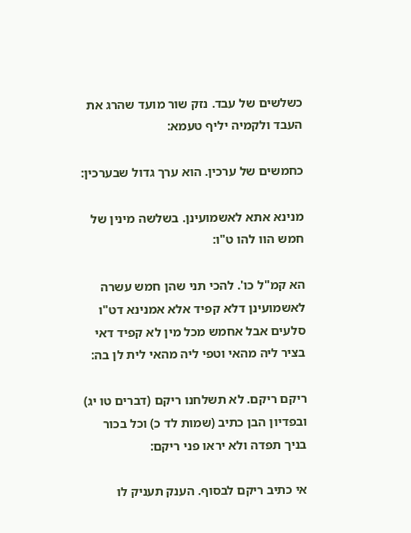כשלשים של עבד. נזק שור מועד שהרג את העבד ולקמיה יליף טעמא:

כחמשים של ערכין. הוא ערך גדול שבערכין:

מנינא אתא לאשמועינן. בשלשה מינין של חמש הוו להו ט"ו:

הא קמ"ל כו'. להכי תני שהן חמש עשרה לאשמועינן דלא קפיד אלא אמנינא דט"ו סלעים אבל אחמש מכל מין לא קפיד דאי בציר ליה מהאי וטפי ליה מהאי לית לן בה:

ריקם ריקם. לא תשלחנו ריקם (דברים טו יג) ובפדיון הבן כתיב (שמות לד כ) וכל בכור בניך תפדה ולא יראו פני ריקם:

אי כתיב ריקם לבסוף. הענק תעניק לו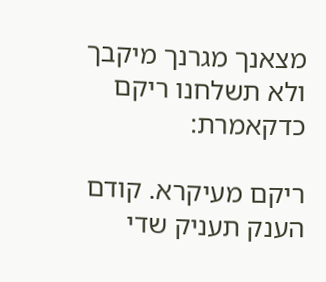מצאנך מגרנך מיקבך ולא תשלחנו ריקם כדקאמרת:

ריקם מעיקרא. קודם הענק תעניק שדי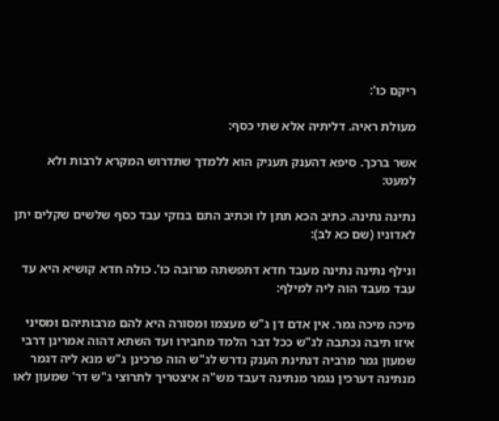ריקם כו':

מעולת ראיה. דליתיה אלא שתי כסף:

אשר ברכך. סיפא דהענק תעניק הוא ללמדך שתדרוש המקרא לרבות ולא למעט:

נתינה נתינה. כתיב הכא תתן לו וכתיב התם בנזקי עבד כסף שלשים שקלים יתן לאדוניו (שם כא לב):

ונילף נתינה נתינה מעבד חדא דתפשתה מרובה כו'. כולה חדא קושיא היא עד עבד מעבד הוה ליה למילף:

מיכה מיכה גמר. אין אדם דן ג"ש מעצמו ומסורה היא להם מרבותיהם ומסיני איזו תיבה נכתבה לג"ש ככל דבר הלמד מחבירו ועד השתא דהוה אמרינן דרבי שמעון גמר מרביה דנתינת הענק נדרש לג"ש הוה פרכינן ג"ש מנא ליה דגמר מנתינה דערכין נגמר מנתינה דעבד מש"ה איצטריך לתרוצי ג"ש דר' שמעון לאו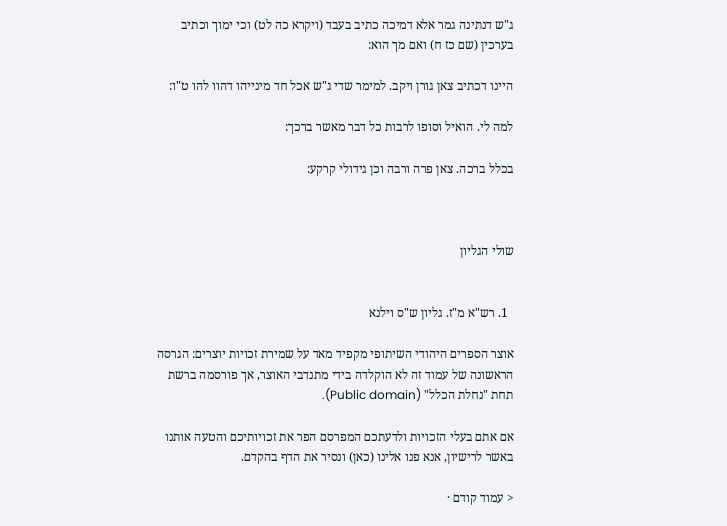ג"ש דנתינה גמר אלא דמיכה כתיב בעבד (ויקרא כה לט) וכי ימוך וכתיב בערכין (שם כז ח) ואם מך הוא:

היינו דכתיב צאן גורן ויקב. למימר שדי ג"ש אכל חד מינייהו דהוו להו ט"ו:

למה לי. הואיל וסופו לרבות כל דבר מאשר ברכך:

בכלל ברכה. צאן פרה ורבה וכן גידולי קרקע:



שולי הגליון


  1. רש"א מ"ז. גליון ש"ס וילנא

אוצר הספרים היהודי השיתופי מקפיד מאד על שמירת זכויות יוצרים: הגרסה הראשונה של עמוד זה לא הוקלדה בידי מתנדבי האוצר, אך פורסמה ברשת תחת "נחלת הכלל" (Public domain).

אם אתם בעלי הזכויות ולדעתכם המפרסם הפר את זכויותיכם והטעה אותנו באשר לרישיון, אנא פנו אלינו (כאן) ונסיר את הדף בהקדם.

< עמוד קודם ·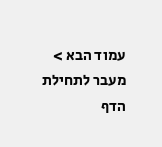עמוד הבא >
מעבר לתחילת הדף